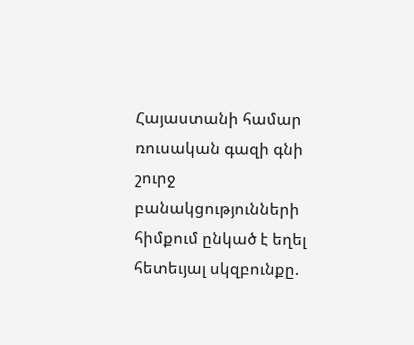Հայաստանի համար ռուսական գազի գնի շուրջ բանակցությունների հիմքում ընկած է եղել հետեւյալ սկզբունքը.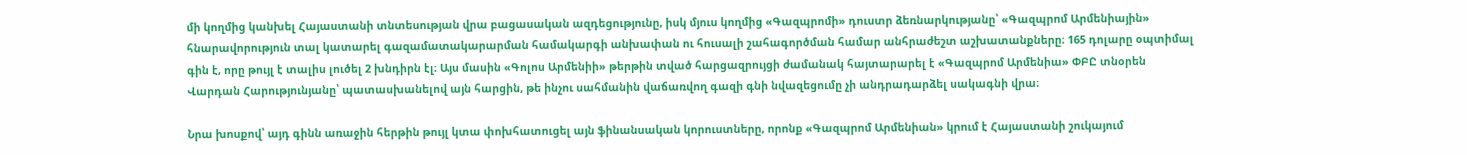մի կողմից կանխել Հայաստանի տնտեսության վրա բացասական ազդեցությունը, իսկ մյուս կողմից «Գազպրոմի» դուստր ձեռնարկությանը՝ «Գազպրոմ Արմենիային» հնարավորություն տալ կատարել գազամատակարարման համակարգի անխափան ու հուսալի շահագործման համար անհրաժեշտ աշխատանքները։ 165 դոլարը օպտիմալ գին է, որը թույլ է տալիս լուծել 2 խնդիրն էլ։ Այս մասին «Գոլոս Արմենիի» թերթին տված հարցազրույցի ժամանակ հայտարարել է «Գազպրոմ Արմենիա» ՓԲԸ տնօրեն Վարդան Հարությունյանը՝ պատասխանելով այն հարցին, թե ինչու սահմանին վաճառվող գազի գնի նվազեցումը չի անդրադարձել սակագնի վրա։

Նրա խոսքով՝ այդ գինն առաջին հերթին թույլ կտա փոխհատուցել այն ֆինանսական կորուստները, որոնք «Գազպրոմ Արմենիան» կրում է Հայաստանի շուկայում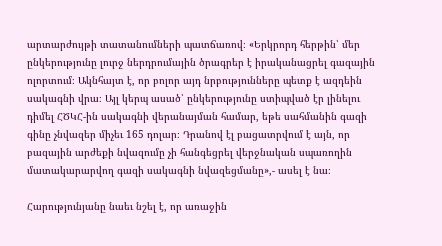արտարժույթի տատանումների պատճառով։ «Երկրորդ հերթին՝ մեր ընկերությունը լուրջ ներդրումային ծրագրեր է իրականացրել գազային ոլորտում։ Ակնհայտ է, որ բոլոր այդ նրբությունները պետք է ազդեին սակագնի վրա։ Այլ կերպ ասած՝ ընկերությունը ստիպված էր լինելու դիմել ՀԾԿՀ-ին սակագնի վերանայման համար, եթե սահմանին գազի գինը չնվազեր միչեւ 165 դոլար։ Դրանով էլ բացատրվում է այն, որ բազային արժեքի նվազումը չի հանգեցրել վերջնական սպառողին մատակարարվող գազի սակագնի նվազեցմանը»,- ասել է նա։

Հարությունյանը նաեւ նշել է, որ առաջին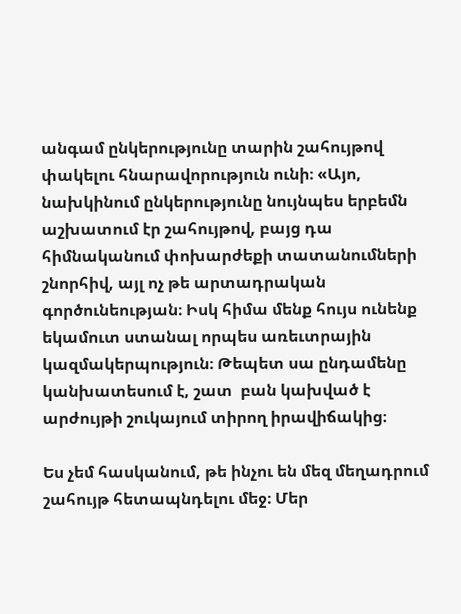անգամ ընկերությունը տարին շահույթով փակելու հնարավորություն ունի։ «Այո, նախկինում ընկերությունը նույնպես երբեմն աշխատում էր շահույթով, բայց դա հիմնականում փոխարժեքի տատանումների շնորհիվ, այլ ոչ թե արտադրական գործունեության։ Իսկ հիմա մենք հույս ունենք եկամուտ ստանալ որպես առեւտրային կազմակերպություն։ Թեպետ սա ընդամենը կանխատեսում է, շատ  բան կախված է արժույթի շուկայում տիրող իրավիճակից։

Ես չեմ հասկանում, թե ինչու են մեզ մեղադրում շահույթ հետապնդելու մեջ։ Մեր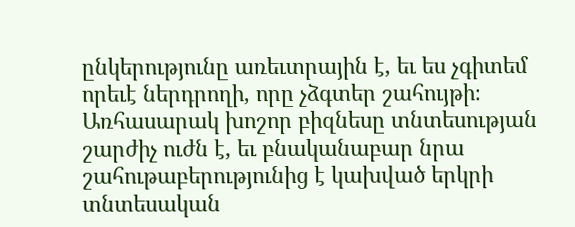ընկերությունը առեւտրային է, եւ ես չգիտեմ որեւէ ներդրողի, որը չձգտեր շահույթի։ Առհասարակ խոշոր բիզնեսը տնտեսության շարժիչ ուժն է, եւ բնականաբար նրա շահութաբերությունից է կախված երկրի տնտեսական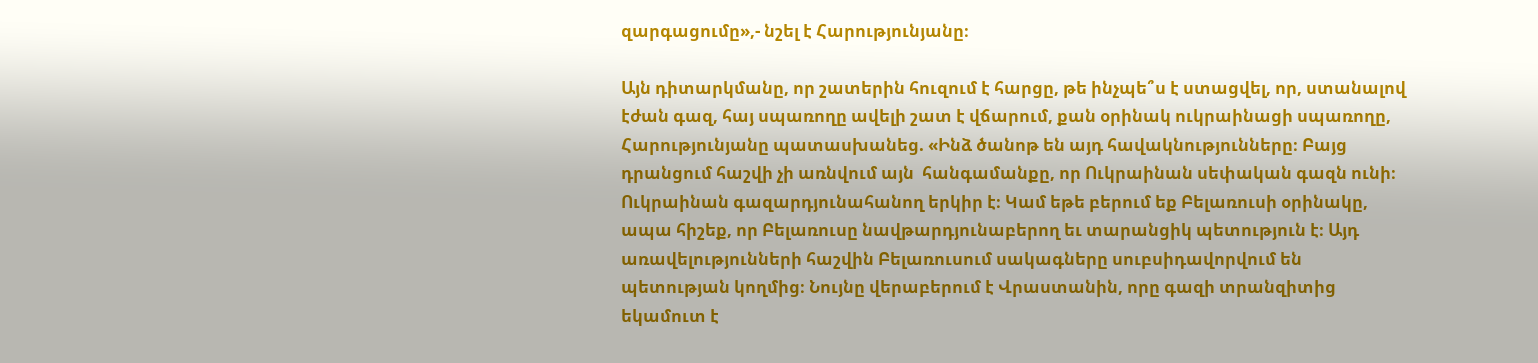զարգացումը»,- նշել է Հարությունյանը։

Այն դիտարկմանը, որ շատերին հուզում է հարցը, թե ինչպե՞ս է ստացվել, որ, ստանալով էժան գազ, հայ սպառողը ավելի շատ է վճարում, քան օրինակ ուկրաինացի սպառողը, Հարությունյանը պատասխանեց. «Ինձ ծանոթ են այդ հավակնությունները։ Բայց դրանցում հաշվի չի առնվում այն  հանգամանքը, որ Ուկրաինան սեփական գազն ունի։ Ուկրաինան գազարդյունահանող երկիր է։ Կամ եթե բերում եք Բելառուսի օրինակը, ապա հիշեք, որ Բելառուսը նավթարդյունաբերող եւ տարանցիկ պետություն է։ Այդ առավելությունների հաշվին Բելառուսում սակագները սուբսիդավորվում են պետության կողմից։ Նույնը վերաբերում է Վրաստանին, որը գազի տրանզիտից եկամուտ է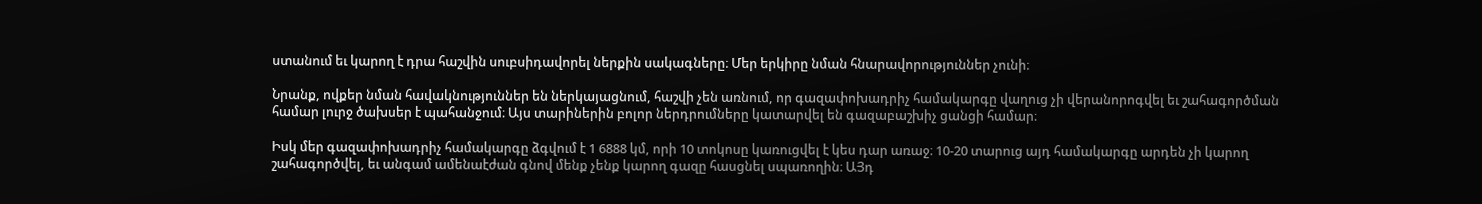ստանում եւ կարող է դրա հաշվին սուբսիդավորել ներքին սակագները։ Մեր երկիրը նման հնարավորություններ չունի։

Նրանք, ովքեր նման հավակնություններ են ներկայացնում, հաշվի չեն առնում, որ գազափոխադրիչ համակարգը վաղուց չի վերանորոգվել եւ շահագործման համար լուրջ ծախսեր է պահանջում։ Այս տարիներին բոլոր ներդրումները կատարվել են գազաբաշխիչ ցանցի համար։

Իսկ մեր գազափոխադրիչ համակարգը ձգվում է 1 6888 կմ, որի 10 տոկոսը կառուցվել է կես դար առաջ։ 10-20 տարուց այդ համակարգը արդեն չի կարող շահագործվել, եւ անգամ ամենաէժան գնով մենք չենք կարող գազը հասցնել սպառողին։ ԱՅդ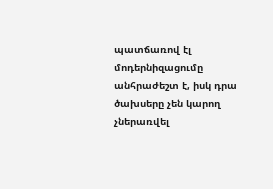պատճառով էլ մոդերնիզացումը անհրաժեշտ է, իսկ դրա ծախսերը չեն կարող չներառվել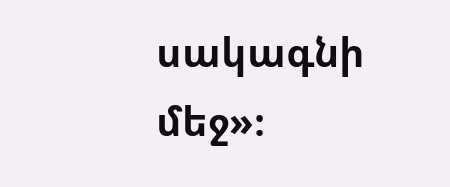սակագնի մեջ»։